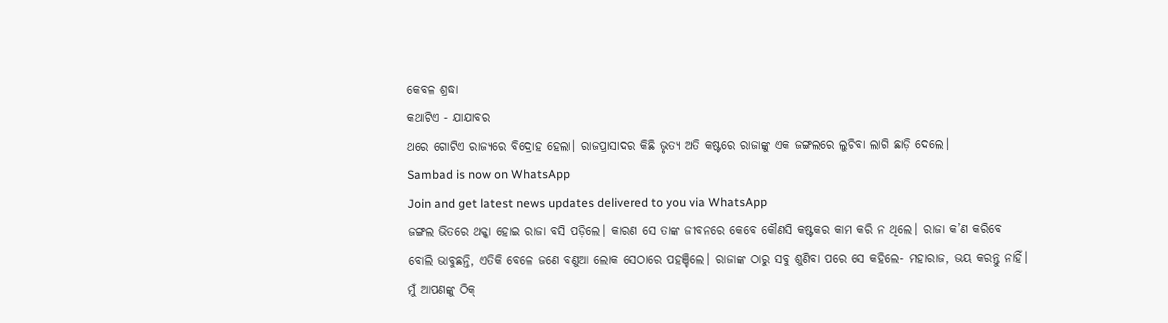କେବଳ ଶ୍ରଦ୍ଧା
କଥାଟିଏ - ଯାଯାବର
ଥରେ ଗୋଟିଏ ରାଜ୍ୟରେ ବିଦ୍ରୋହ ହେଲା। ରାଜପ୍ରାସାଦର କିଛି ଭୃତ୍ୟ ଅତି କଷ୍ଟରେ ରାଜାଙ୍କୁ ଏକ ଜଙ୍ଗଲରେ ଲୁଚିବା ଲାଗି ଛାଡ଼ି ଦେଲେ।
Sambad is now on WhatsApp
Join and get latest news updates delivered to you via WhatsApp
ଜଙ୍ଗଲ ଭିତରେ ଥକ୍କା ହୋଇ ରାଜା ବସି ପଡ଼ିଲେ। କାରଣ ସେ ତାଙ୍କ ଜୀବନରେ କେବେ କୌଣସି କଷ୍ଟକର କାମ କରି ନ ଥିଲେ। ରାଜା କ’ଣ କରିବେ ବୋଲି ଭାବୁଛନ୍ତି, ଏତିକି ବେଳେ ଜଣେ ବଣୁଆ ଲୋକ ସେଠାରେ ପହଞ୍ଚିଲେ। ରାଜାଙ୍କ ଠାରୁ ସବୁ ଶୁଣିବା ପରେ ସେ କହିଲେ- ମହାରାଜ, ଭୟ କରନ୍ତୁ ନାହିଁ। ମୁଁ ଆପଣଙ୍କୁ ଠିକ୍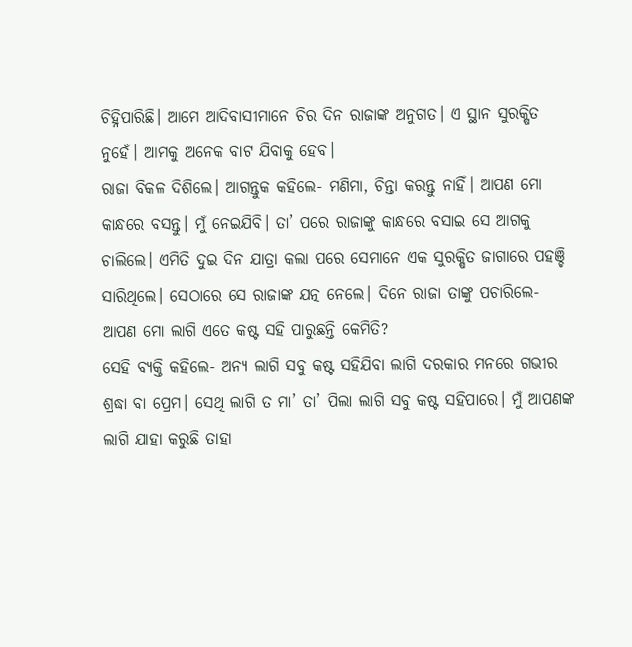ଚିହ୍ନିପାରିଛି। ଆମେ ଆଦିବାସୀମାନେ ଚିର ଦିନ ରାଜାଙ୍କ ଅନୁଗତ। ଏ ସ୍ଥାନ ସୁରକ୍ଷିତ ନୁହେଁ। ଆମକୁ ଅନେକ ବାଟ ଯିବାକୁ ହେବ।
ରାଜା ବିକଳ ଦିଶିଲେ। ଆଗନ୍ତୁକ କହିଲେ- ମଣିମା, ଚିନ୍ତା କରନ୍ତୁ ନାହିଁ। ଆପଣ ମୋ କାନ୍ଧରେ ବସନ୍ତୁ। ମୁଁ ନେଇଯିବି। ତା’ ପରେ ରାଜାଙ୍କୁ କାନ୍ଧରେ ବସାଇ ସେ ଆଗକୁ ଚାଲିଲେ। ଏମିତି ଦୁଇ ଦିନ ଯାତ୍ରା କଲା ପରେ ସେମାନେ ଏକ ସୁରକ୍ଷିତ ଜାଗାରେ ପହଞ୍ଚି ସାରିଥିଲେ। ସେଠାରେ ସେ ରାଜାଙ୍କ ଯତ୍ନ ନେଲେ। ଦିନେ ରାଜା ତାଙ୍କୁ ପଚାରିଲେ- ଆପଣ ମୋ ଲାଗି ଏତେ କଷ୍ଟ ସହି ପାରୁଛନ୍ତି କେମିତି?
ସେହି ବ୍ୟକ୍ତି କହିଲେ- ଅନ୍ୟ ଲାଗି ସବୁ କଷ୍ଟ ସହିଯିବା ଲାଗି ଦରକାର ମନରେ ଗଭୀର ଶ୍ରଦ୍ଧା ବା ପ୍ରେମ। ସେଥି ଲାଗି ତ ମା’ ତା’ ପିଲା ଲାଗି ସବୁ କଷ୍ଟ ସହିପାରେ। ମୁଁ ଆପଣଙ୍କ ଲାଗି ଯାହା କରୁଛି ତାହା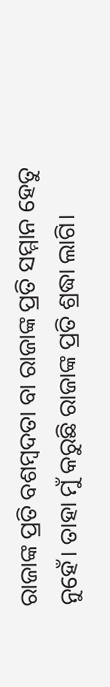ରାଜାଙ୍କ ପ୍ରତି ବଶମ୍ବଦତା ବା ରାଜାଙ୍କ ପ୍ରତି ସମ୍ମାନ ହେତୁ ନୁହେଁ। ତାହା ମୁଁ କରୁଛି ରାଜାଙ୍କ ପ୍ରତି ଶ୍ରଦ୍ଧା ଲାଗି।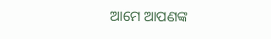ଆମେ ଆପଣଙ୍କ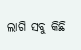ଲାଗି ସବୁ କିଛି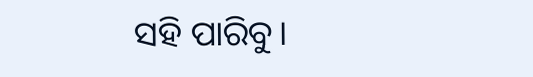ସହି ପାରିବୁ।